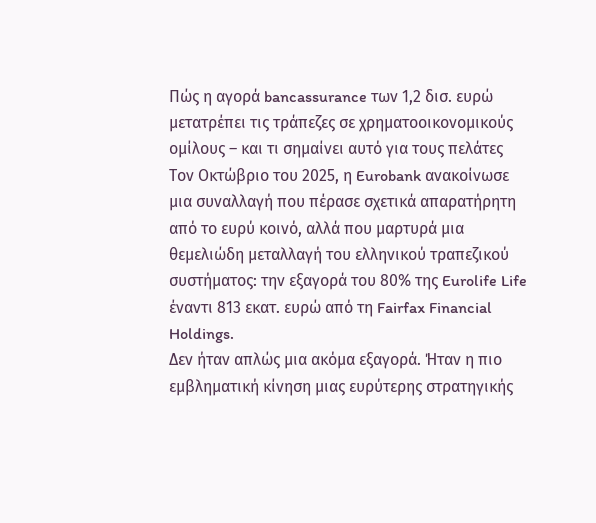Πώς η αγορά bancassurance των 1,2 δισ. ευρώ μετατρέπει τις τράπεζες σε χρηματοοικονομικούς ομίλους – και τι σημαίνει αυτό για τους πελάτες
Τον Οκτώβριο του 2025, η Eurobank ανακοίνωσε μια συναλλαγή που πέρασε σχετικά απαρατήρητη από το ευρύ κοινό, αλλά που μαρτυρά μια θεμελιώδη μεταλλαγή του ελληνικού τραπεζικού συστήματος: την εξαγορά του 80% της Eurolife Life έναντι 813 εκατ. ευρώ από τη Fairfax Financial Holdings.
Δεν ήταν απλώς μια ακόμα εξαγορά. Ήταν η πιο εμβληματική κίνηση μιας ευρύτερης στρατηγικής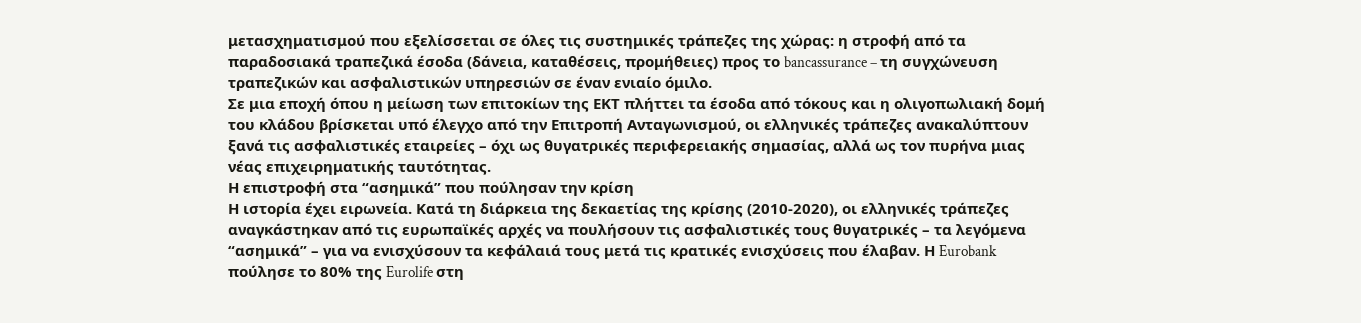μετασχηματισμού που εξελίσσεται σε όλες τις συστημικές τράπεζες της χώρας: η στροφή από τα παραδοσιακά τραπεζικά έσοδα (δάνεια, καταθέσεις, προμήθειες) προς το bancassurance – τη συγχώνευση τραπεζικών και ασφαλιστικών υπηρεσιών σε έναν ενιαίο όμιλο.
Σε μια εποχή όπου η μείωση των επιτοκίων της ΕΚΤ πλήττει τα έσοδα από τόκους και η ολιγοπωλιακή δομή του κλάδου βρίσκεται υπό έλεγχο από την Επιτροπή Ανταγωνισμού, οι ελληνικές τράπεζες ανακαλύπτουν ξανά τις ασφαλιστικές εταιρείες – όχι ως θυγατρικές περιφερειακής σημασίας, αλλά ως τον πυρήνα μιας νέας επιχειρηματικής ταυτότητας.
Η επιστροφή στα “ασημικά” που πούλησαν την κρίση
Η ιστορία έχει ειρωνεία. Κατά τη διάρκεια της δεκαετίας της κρίσης (2010-2020), οι ελληνικές τράπεζες αναγκάστηκαν από τις ευρωπαϊκές αρχές να πουλήσουν τις ασφαλιστικές τους θυγατρικές – τα λεγόμενα “ασημικά” – για να ενισχύσουν τα κεφάλαιά τους μετά τις κρατικές ενισχύσεις που έλαβαν. Η Eurobank πούλησε το 80% της Eurolife στη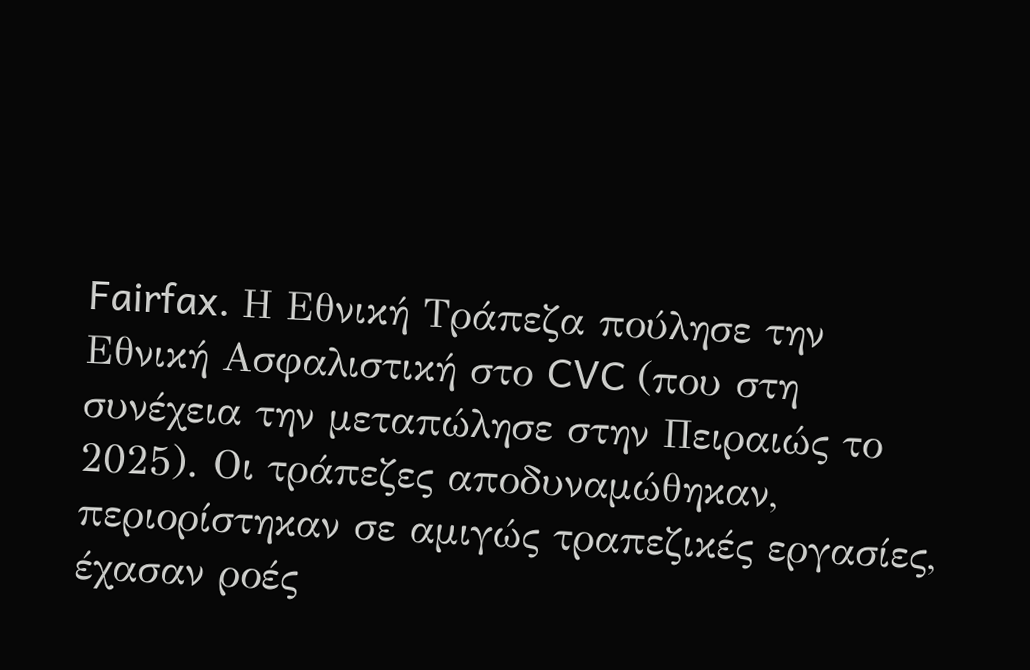Fairfax. Η Εθνική Τράπεζα πούλησε την Εθνική Ασφαλιστική στο CVC (που στη συνέχεια την μεταπώλησε στην Πειραιώς το 2025). Οι τράπεζες αποδυναμώθηκαν, περιορίστηκαν σε αμιγώς τραπεζικές εργασίες, έχασαν ροές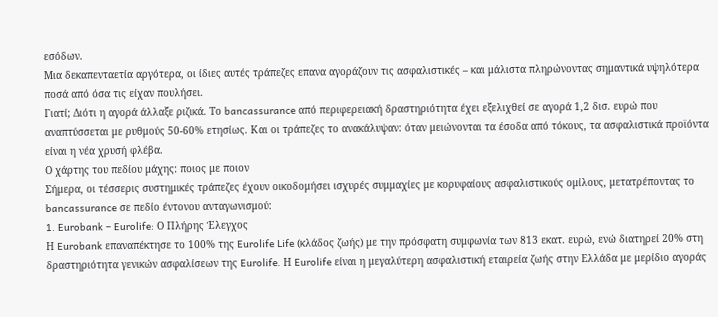εσόδων.
Μια δεκαπενταετία αργότερα, οι ίδιες αυτές τράπεζες επανα αγοράζουν τις ασφαλιστικές – και μάλιστα πληρώνοντας σημαντικά υψηλότερα ποσά από όσα τις είχαν πουλήσει.
Γιατί; Διότι η αγορά άλλαξε ριζικά. Το bancassurance από περιφερειακή δραστηριότητα έχει εξελιχθεί σε αγορά 1,2 δισ. ευρώ που αναπτύσσεται με ρυθμούς 50-60% ετησίως. Και οι τράπεζες το ανακάλυψαν: όταν μειώνονται τα έσοδα από τόκους, τα ασφαλιστικά προϊόντα είναι η νέα χρυσή φλέβα.
Ο χάρτης του πεδίου μάχης: ποιος με ποιον
Σήμερα, οι τέσσερις συστημικές τράπεζες έχουν οικοδομήσει ισχυρές συμμαχίες με κορυφαίους ασφαλιστικούς ομίλους, μετατρέποντας το bancassurance σε πεδίο έντονου ανταγωνισμού:
1. Eurobank – Eurolife: Ο Πλήρης Έλεγχος
Η Eurobank επαναπέκτησε το 100% της Eurolife Life (κλάδος ζωής) με την πρόσφατη συμφωνία των 813 εκατ. ευρώ, ενώ διατηρεί 20% στη δραστηριότητα γενικών ασφαλίσεων της Eurolife. Η Eurolife είναι η μεγαλύτερη ασφαλιστική εταιρεία ζωής στην Ελλάδα με μερίδιο αγοράς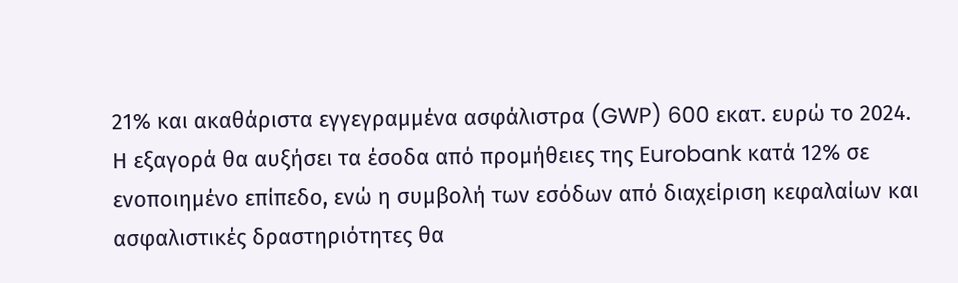21% και ακαθάριστα εγγεγραμμένα ασφάλιστρα (GWP) 600 εκατ. ευρώ το 2024.
Η εξαγορά θα αυξήσει τα έσοδα από προμήθειες της Eurobank κατά 12% σε ενοποιημένο επίπεδο, ενώ η συμβολή των εσόδων από διαχείριση κεφαλαίων και ασφαλιστικές δραστηριότητες θα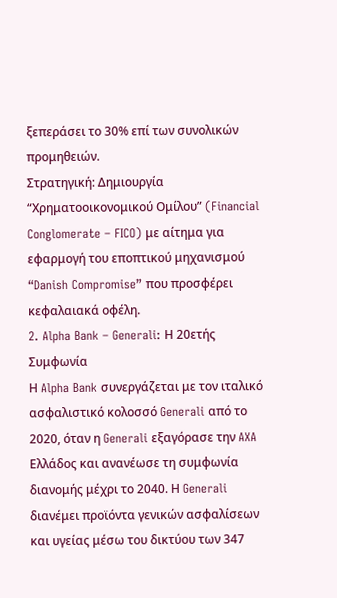ξεπεράσει το 30% επί των συνολικών προμηθειών.
Στρατηγική: Δημιουργία “Χρηματοοικονομικού Ομίλου” (Financial Conglomerate – FICO) με αίτημα για εφαρμογή του εποπτικού μηχανισμού “Danish Compromise” που προσφέρει κεφαλαιακά οφέλη.
2. Alpha Bank – Generali: Η 20ετής Συμφωνία
Η Alpha Bank συνεργάζεται με τον ιταλικό ασφαλιστικό κολοσσό Generali από το 2020, όταν η Generali εξαγόρασε την AXA Ελλάδος και ανανέωσε τη συμφωνία διανομής μέχρι το 2040. Η Generali διανέμει προϊόντα γενικών ασφαλίσεων και υγείας μέσω του δικτύου των 347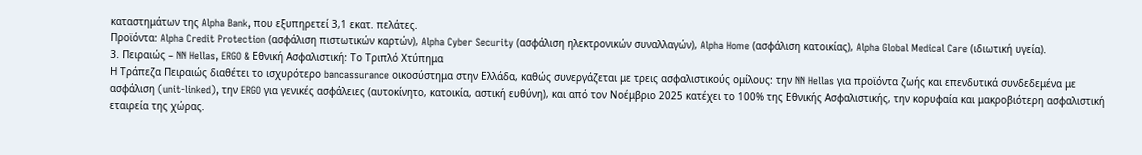καταστημάτων της Alpha Bank, που εξυπηρετεί 3,1 εκατ. πελάτες.
Προϊόντα: Alpha Credit Protection (ασφάλιση πιστωτικών καρτών), Alpha Cyber Security (ασφάλιση ηλεκτρονικών συναλλαγών), Alpha Home (ασφάλιση κατοικίας), Alpha Global Medical Care (ιδιωτική υγεία).
3. Πειραιώς – NN Hellas, ERGO & Εθνική Ασφαλιστική: Το Τριπλό Χτύπημα
Η Τράπεζα Πειραιώς διαθέτει το ισχυρότερο bancassurance οικοσύστημα στην Ελλάδα, καθώς συνεργάζεται με τρεις ασφαλιστικούς ομίλους: την NN Hellas για προϊόντα ζωής και επενδυτικά συνδεδεμένα με ασφάλιση (unit-linked), την ERGO για γενικές ασφάλειες (αυτοκίνητο, κατοικία, αστική ευθύνη), και από τον Νοέμβριο 2025 κατέχει το 100% της Εθνικής Ασφαλιστικής, την κορυφαία και μακροβιότερη ασφαλιστική εταιρεία της χώρας.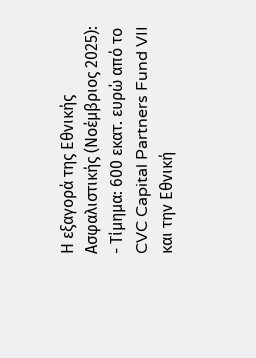Η εξαγορά της Εθνικής Ασφαλιστικής (Νοέμβριος 2025):
- Τίμημα: 600 εκατ. ευρώ από το CVC Capital Partners Fund VII και την Εθνική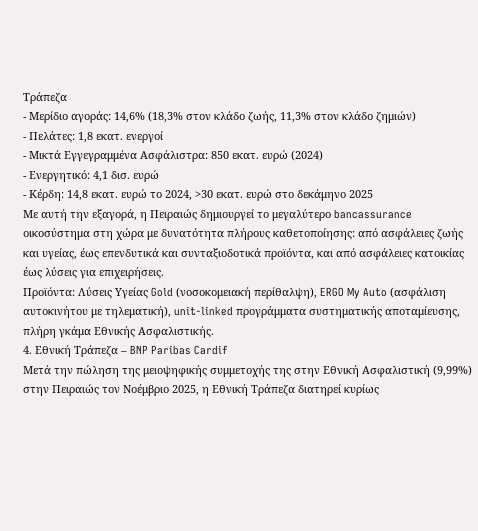Τράπεζα
- Μερίδιο αγοράς: 14,6% (18,3% στον κλάδο ζωής, 11,3% στον κλάδο ζημιών)
- Πελάτες: 1,8 εκατ. ενεργοί
- Μικτά Εγγεγραμμένα Ασφάλιστρα: 850 εκατ. ευρώ (2024)
- Ενεργητικό: 4,1 δισ. ευρώ
- Κέρδη: 14,8 εκατ. ευρώ το 2024, >30 εκατ. ευρώ στο δεκάμηνο 2025
Με αυτή την εξαγορά, η Πειραιώς δημιουργεί το μεγαλύτερο bancassurance οικοσύστημα στη χώρα με δυνατότητα πλήρους καθετοποίησης: από ασφάλειες ζωής και υγείας, έως επενδυτικά και συνταξιοδοτικά προϊόντα, και από ασφάλειες κατοικίας έως λύσεις για επιχειρήσεις.
Προϊόντα: Λύσεις Υγείας Gold (νοσοκομειακή περίθαλψη), ERGO My Auto (ασφάλιση αυτοκινήτου με τηλεματική), unit-linked προγράμματα συστηματικής αποταμίευσης, πλήρη γκάμα Εθνικής Ασφαλιστικής.
4. Εθνική Τράπεζα – BNP Paribas Cardif
Μετά την πώληση της μειοψηφικής συμμετοχής της στην Εθνική Ασφαλιστική (9,99%) στην Πειραιώς τον Νοέμβριο 2025, η Εθνική Τράπεζα διατηρεί κυρίως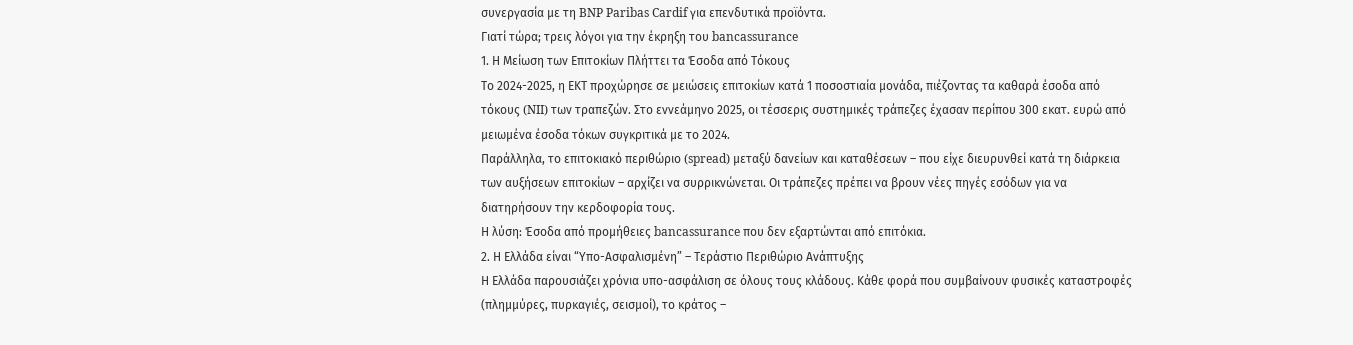συνεργασία με τη BNP Paribas Cardif για επενδυτικά προϊόντα.
Γιατί τώρα; τρεις λόγοι για την έκρηξη του bancassurance
1. Η Μείωση των Επιτοκίων Πλήττει τα Έσοδα από Τόκους
Το 2024-2025, η ΕΚΤ προχώρησε σε μειώσεις επιτοκίων κατά 1 ποσοστιαία μονάδα, πιέζοντας τα καθαρά έσοδα από τόκους (NII) των τραπεζών. Στο εννεάμηνο 2025, οι τέσσερις συστημικές τράπεζες έχασαν περίπου 300 εκατ. ευρώ από μειωμένα έσοδα τόκων συγκριτικά με το 2024.
Παράλληλα, το επιτοκιακό περιθώριο (spread) μεταξύ δανείων και καταθέσεων – που είχε διευρυνθεί κατά τη διάρκεια των αυξήσεων επιτοκίων – αρχίζει να συρρικνώνεται. Οι τράπεζες πρέπει να βρουν νέες πηγές εσόδων για να διατηρήσουν την κερδοφορία τους.
Η λύση: Έσοδα από προμήθειες bancassurance που δεν εξαρτώνται από επιτόκια.
2. Η Ελλάδα είναι “Υπο-Ασφαλισμένη” – Τεράστιο Περιθώριο Ανάπτυξης
Η Ελλάδα παρουσιάζει χρόνια υπο-ασφάλιση σε όλους τους κλάδους. Κάθε φορά που συμβαίνουν φυσικές καταστροφές (πλημμύρες, πυρκαγιές, σεισμοί), το κράτος –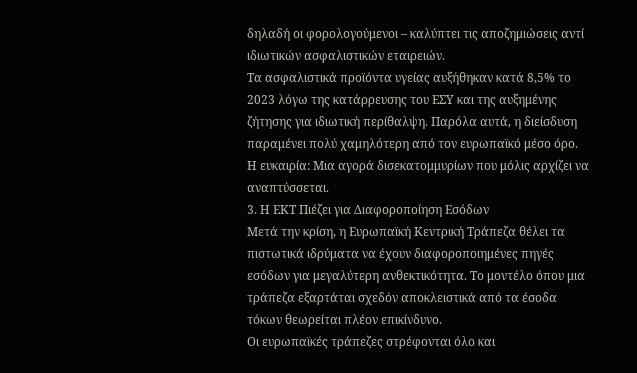δηλαδή οι φορολογούμενοι – καλύπτει τις αποζημιώσεις αντί ιδιωτικών ασφαλιστικών εταιρειών.
Τα ασφαλιστικά προϊόντα υγείας αυξήθηκαν κατά 8,5% το 2023 λόγω της κατάρρευσης του ΕΣΥ και της αυξημένης ζήτησης για ιδιωτική περίθαλψη. Παρόλα αυτά, η διείσδυση παραμένει πολύ χαμηλότερη από τον ευρωπαϊκό μέσο όρο.
Η ευκαιρία: Μια αγορά δισεκατομμυρίων που μόλις αρχίζει να αναπτύσσεται.
3. Η ΕΚΤ Πιέζει για Διαφοροποίηση Εσόδων
Μετά την κρίση, η Ευρωπαϊκή Κεντρική Τράπεζα θέλει τα πιστωτικά ιδρύματα να έχουν διαφοροποιημένες πηγές εσόδων για μεγαλύτερη ανθεκτικότητα. Το μοντέλο όπου μια τράπεζα εξαρτάται σχεδόν αποκλειστικά από τα έσοδα τόκων θεωρείται πλέον επικίνδυνο.
Οι ευρωπαϊκές τράπεζες στρέφονται όλο και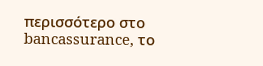περισσότερο στο bancassurance, το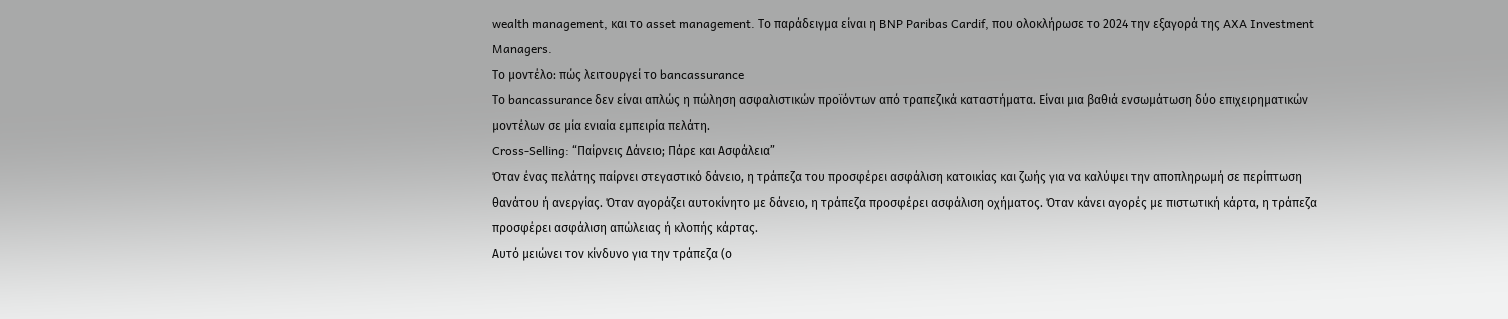wealth management, και το asset management. Το παράδειγμα είναι η BNP Paribas Cardif, που ολοκλήρωσε το 2024 την εξαγορά της AXA Investment Managers.
Το μοντέλο: πώς λειτουργεί το bancassurance
Το bancassurance δεν είναι απλώς η πώληση ασφαλιστικών προϊόντων από τραπεζικά καταστήματα. Είναι μια βαθιά ενσωμάτωση δύο επιχειρηματικών μοντέλων σε μία ενιαία εμπειρία πελάτη.
Cross-Selling: “Παίρνεις Δάνειο; Πάρε και Ασφάλεια”
Όταν ένας πελάτης παίρνει στεγαστικό δάνειο, η τράπεζα του προσφέρει ασφάλιση κατοικίας και ζωής για να καλύψει την αποπληρωμή σε περίπτωση θανάτου ή ανεργίας. Όταν αγοράζει αυτοκίνητο με δάνειο, η τράπεζα προσφέρει ασφάλιση οχήματος. Όταν κάνει αγορές με πιστωτική κάρτα, η τράπεζα προσφέρει ασφάλιση απώλειας ή κλοπής κάρτας.
Αυτό μειώνει τον κίνδυνο για την τράπεζα (ο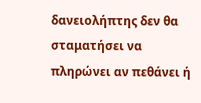δανειολήπτης δεν θα σταματήσει να πληρώνει αν πεθάνει ή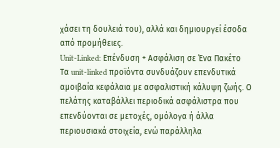χάσει τη δουλειά του), αλλά και δημιουργεί έσοδα από προμήθειες.
Unit-Linked: Επένδυση + Ασφάλιση σε Ένα Πακέτο
Τα unit-linked προϊόντα συνδυάζουν επενδυτικά αμοιβαία κεφάλαια με ασφαλιστική κάλυψη ζωής. Ο πελάτης καταβάλλει περιοδικά ασφάλιστρα που επενδύονται σε μετοχές, ομόλογα ή άλλα περιουσιακά στοιχεία, ενώ παράλληλα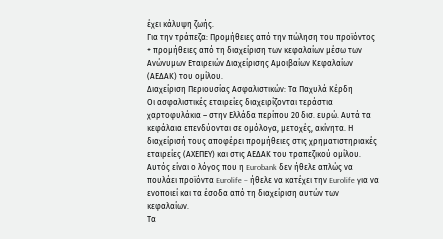έχει κάλυψη ζωής.
Για την τράπεζα: Προμήθειες από την πώληση του προϊόντος + προμήθειες από τη διαχείριση των κεφαλαίων μέσω των Ανώνυμων Εταιρειών Διαχείρισης Αμοιβαίων Κεφαλαίων (ΑΕΔΑΚ) του ομίλου.
Διαχείριση Περιουσίας Ασφαλιστικών: Τα Παχυλά Κέρδη
Οι ασφαλιστικές εταιρείες διαχειρίζονται τεράστια χαρτοφυλάκια – στην Ελλάδα περίπου 20 δισ. ευρώ. Αυτά τα κεφάλαια επενδύονται σε ομόλογα, μετοχές, ακίνητα. Η διαχείρισή τους αποφέρει προμήθειες στις χρηματιστηριακές εταιρείες (ΑΧΕΠΕΥ) και στις ΑΕΔΑΚ του τραπεζικού ομίλου.
Αυτός είναι ο λόγος που η Eurobank δεν ήθελε απλώς να πουλάει προϊόντα Eurolife – ήθελε να κατέχει την Eurolife για να ενοποιεί και τα έσοδα από τη διαχείριση αυτών των κεφαλαίων.
Τα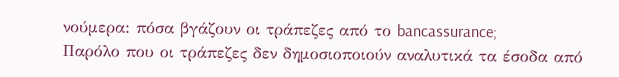νούμερα: πόσα βγάζουν οι τράπεζες από το bancassurance;
Παρόλο που οι τράπεζες δεν δημοσιοποιούν αναλυτικά τα έσοδα από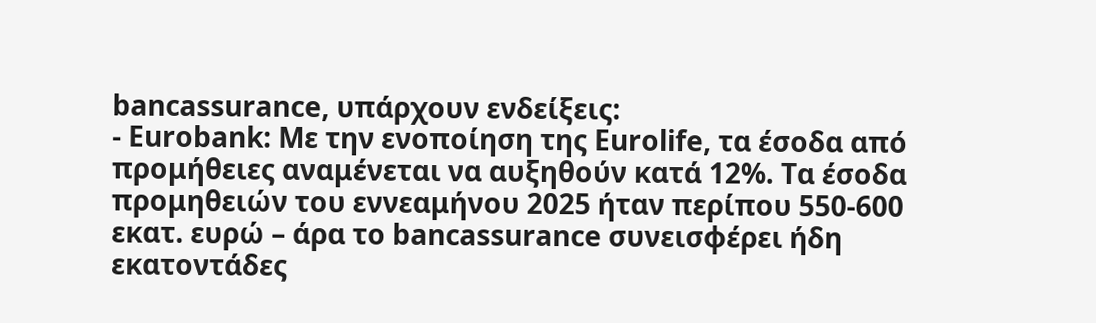bancassurance, υπάρχουν ενδείξεις:
- Eurobank: Με την ενοποίηση της Eurolife, τα έσοδα από προμήθειες αναμένεται να αυξηθούν κατά 12%. Τα έσοδα προμηθειών του εννεαμήνου 2025 ήταν περίπου 550-600 εκατ. ευρώ – άρα το bancassurance συνεισφέρει ήδη εκατοντάδες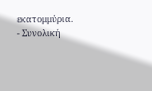εκατομμύρια.
- Συνολική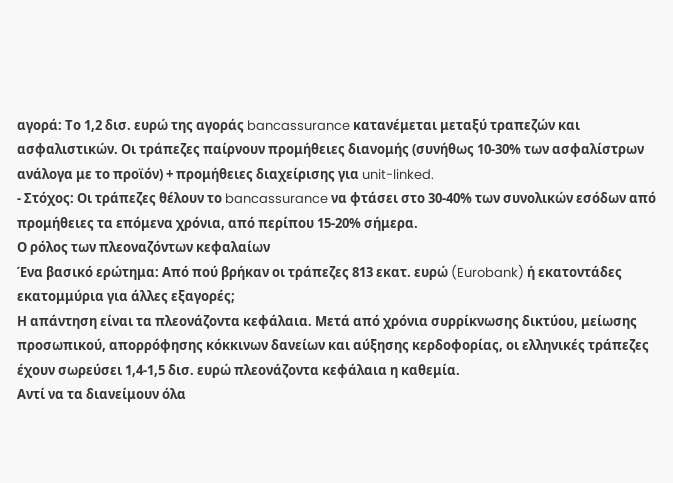αγορά: Το 1,2 δισ. ευρώ της αγοράς bancassurance κατανέμεται μεταξύ τραπεζών και ασφαλιστικών. Οι τράπεζες παίρνουν προμήθειες διανομής (συνήθως 10-30% των ασφαλίστρων ανάλογα με το προϊόν) + προμήθειες διαχείρισης για unit-linked.
- Στόχος: Οι τράπεζες θέλουν το bancassurance να φτάσει στο 30-40% των συνολικών εσόδων από προμήθειες τα επόμενα χρόνια, από περίπου 15-20% σήμερα.
Ο ρόλος των πλεοναζόντων κεφαλαίων
Ένα βασικό ερώτημα: Από πού βρήκαν οι τράπεζες 813 εκατ. ευρώ (Eurobank) ή εκατοντάδες εκατομμύρια για άλλες εξαγορές;
Η απάντηση είναι τα πλεονάζοντα κεφάλαια. Μετά από χρόνια συρρίκνωσης δικτύου, μείωσης προσωπικού, απορρόφησης κόκκινων δανείων και αύξησης κερδοφορίας, οι ελληνικές τράπεζες έχουν σωρεύσει 1,4-1,5 δισ. ευρώ πλεονάζοντα κεφάλαια η καθεμία.
Αντί να τα διανείμουν όλα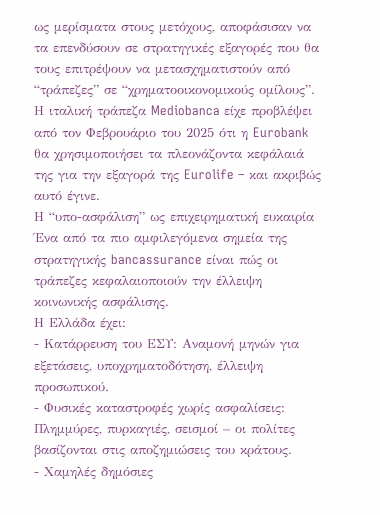ως μερίσματα στους μετόχους, αποφάσισαν να τα επενδύσουν σε στρατηγικές εξαγορές που θα τους επιτρέψουν να μετασχηματιστούν από “τράπεζες” σε “χρηματοοικονομικούς ομίλους”.
Η ιταλική τράπεζα Mediobanca είχε προβλέψει από τον Φεβρουάριο του 2025 ότι η Eurobank θα χρησιμοποιήσει τα πλεονάζοντα κεφάλαιά της για την εξαγορά της Eurolife – και ακριβώς αυτό έγινε.
Η “υπο-ασφάλιση” ως επιχειρηματική ευκαιρία
Ένα από τα πιο αμφιλεγόμενα σημεία της στρατηγικής bancassurance είναι πώς οι τράπεζες κεφαλαιοποιούν την έλλειψη κοινωνικής ασφάλισης.
Η Ελλάδα έχει:
- Κατάρρευση του ΕΣΥ: Αναμονή μηνών για εξετάσεις, υποχρηματοδότηση, έλλειψη προσωπικού.
- Φυσικές καταστροφές χωρίς ασφαλίσεις: Πλημμύρες, πυρκαγιές, σεισμοί – οι πολίτες βασίζονται στις αποζημιώσεις του κράτους.
- Χαμηλές δημόσιες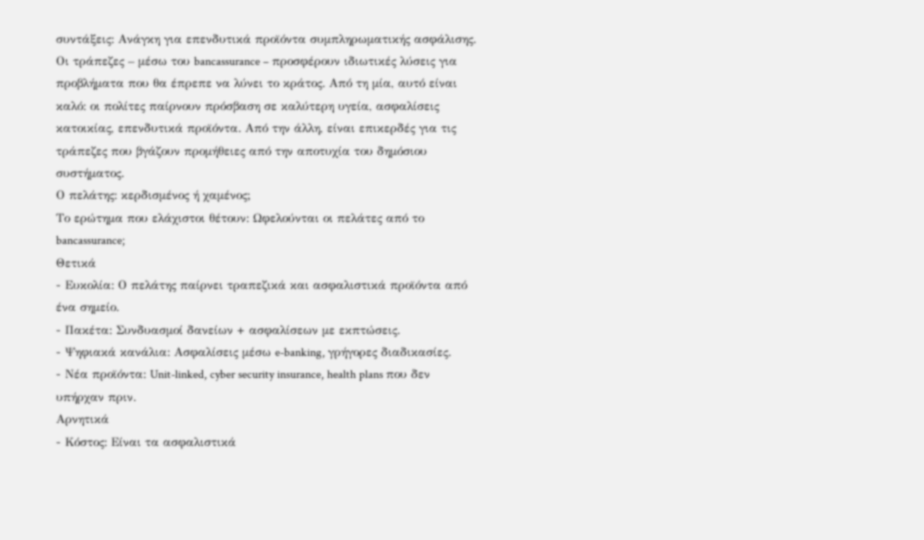συντάξεις: Ανάγκη για επενδυτικά προϊόντα συμπληρωματικής ασφάλισης.
Οι τράπεζες – μέσω του bancassurance – προσφέρουν ιδιωτικές λύσεις για προβλήματα που θα έπρεπε να λύνει το κράτος. Από τη μία, αυτό είναι καλό: οι πολίτες παίρνουν πρόσβαση σε καλύτερη υγεία, ασφαλίσεις κατοικίας, επενδυτικά προϊόντα. Από την άλλη, είναι επικερδές για τις τράπεζες που βγάζουν προμήθειες από την αποτυχία του δημόσιου συστήματος.
Ο πελάτης: κερδισμένος ή χαμένος;
Το ερώτημα που ελάχιστοι θέτουν: Ωφελούνται οι πελάτες από το bancassurance;
Θετικά
- Ευκολία: Ο πελάτης παίρνει τραπεζικά και ασφαλιστικά προϊόντα από ένα σημείο.
- Πακέτα: Συνδυασμοί δανείων + ασφαλίσεων με εκπτώσεις.
- Ψηφιακά κανάλια: Ασφαλίσεις μέσω e-banking, γρήγορες διαδικασίες.
- Νέα προϊόντα: Unit-linked, cyber security insurance, health plans που δεν υπήρχαν πριν.
Αρνητικά
- Κόστος: Είναι τα ασφαλιστικά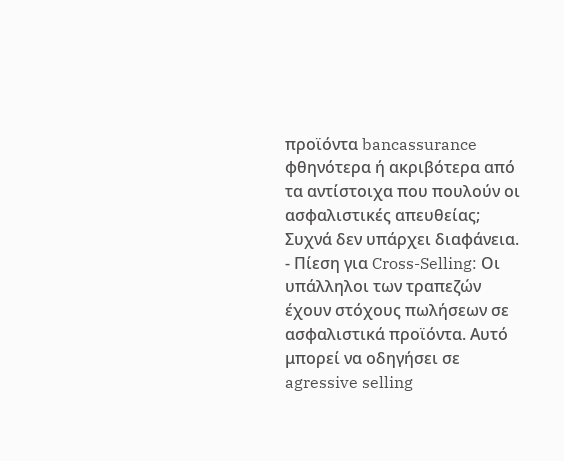προϊόντα bancassurance φθηνότερα ή ακριβότερα από τα αντίστοιχα που πουλούν οι ασφαλιστικές απευθείας; Συχνά δεν υπάρχει διαφάνεια.
- Πίεση για Cross-Selling: Οι υπάλληλοι των τραπεζών έχουν στόχους πωλήσεων σε ασφαλιστικά προϊόντα. Αυτό μπορεί να οδηγήσει σε agressive selling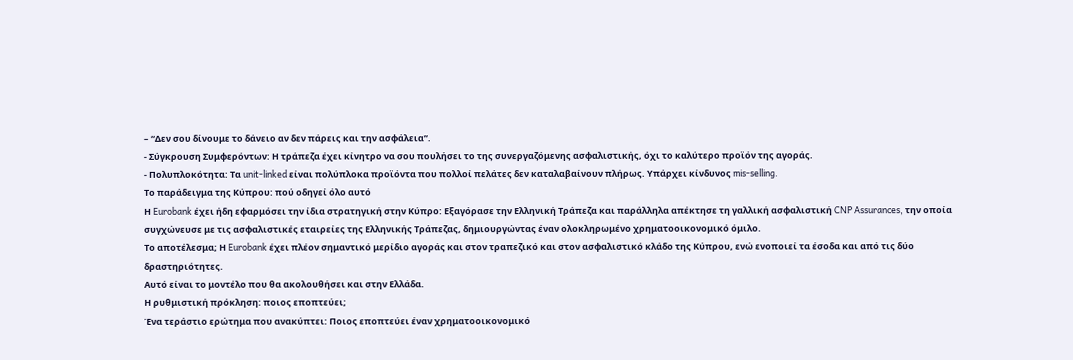– “Δεν σου δίνουμε το δάνειο αν δεν πάρεις και την ασφάλεια”.
- Σύγκρουση Συμφερόντων: Η τράπεζα έχει κίνητρο να σου πουλήσει το της συνεργαζόμενης ασφαλιστικής, όχι το καλύτερο προϊόν της αγοράς.
- Πολυπλοκότητα: Τα unit-linked είναι πολύπλοκα προϊόντα που πολλοί πελάτες δεν καταλαβαίνουν πλήρως. Υπάρχει κίνδυνος mis-selling.
Το παράδειγμα της Κύπρου: πού οδηγεί όλο αυτό
Η Eurobank έχει ήδη εφαρμόσει την ίδια στρατηγική στην Κύπρο: Εξαγόρασε την Ελληνική Τράπεζα και παράλληλα απέκτησε τη γαλλική ασφαλιστική CNP Assurances, την οποία συγχώνευσε με τις ασφαλιστικές εταιρείες της Ελληνικής Τράπεζας, δημιουργώντας έναν ολοκληρωμένο χρηματοοικονομικό όμιλο.
Το αποτέλεσμα; Η Eurobank έχει πλέον σημαντικό μερίδιο αγοράς και στον τραπεζικό και στον ασφαλιστικό κλάδο της Κύπρου, ενώ ενοποιεί τα έσοδα και από τις δύο δραστηριότητες.
Αυτό είναι το μοντέλο που θα ακολουθήσει και στην Ελλάδα.
Η ρυθμιστική πρόκληση: ποιος εποπτεύει;
Ένα τεράστιο ερώτημα που ανακύπτει: Ποιος εποπτεύει έναν χρηματοοικονομικό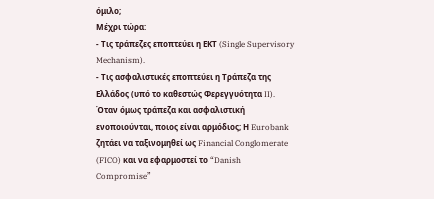όμιλο;
Μέχρι τώρα:
- Τις τράπεζες εποπτεύει η ΕΚΤ (Single Supervisory Mechanism).
- Τις ασφαλιστικές εποπτεύει η Τράπεζα της Ελλάδος (υπό το καθεστώς Φερεγγυότητα II).
Όταν όμως τράπεζα και ασφαλιστική ενοποιούνται, ποιος είναι αρμόδιος; Η Eurobank ζητάει να ταξινομηθεί ως Financial Conglomerate (FICO) και να εφαρμοστεί το “Danish Compromise”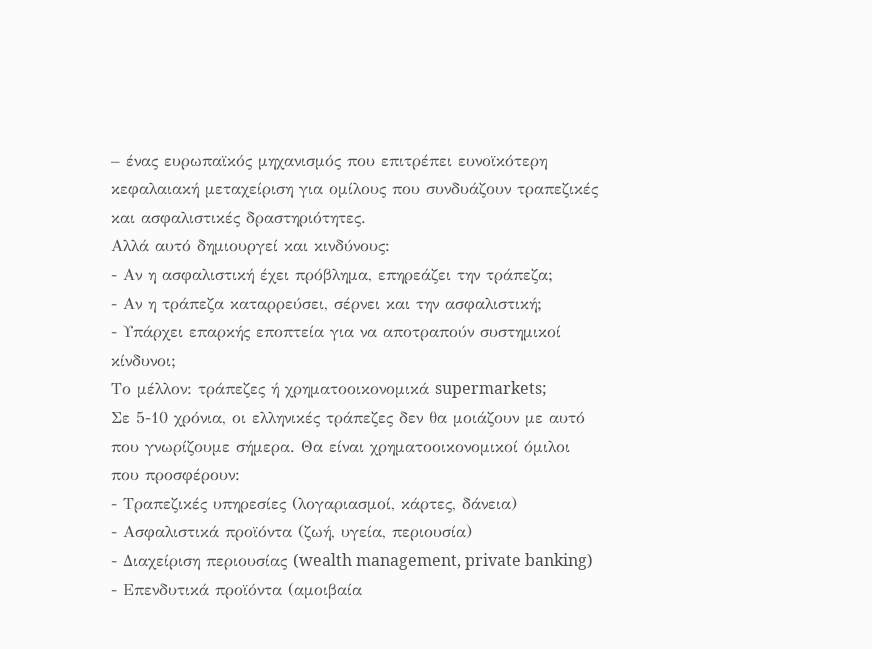– ένας ευρωπαϊκός μηχανισμός που επιτρέπει ευνοϊκότερη κεφαλαιακή μεταχείριση για ομίλους που συνδυάζουν τραπεζικές και ασφαλιστικές δραστηριότητες.
Αλλά αυτό δημιουργεί και κινδύνους:
- Αν η ασφαλιστική έχει πρόβλημα, επηρεάζει την τράπεζα;
- Αν η τράπεζα καταρρεύσει, σέρνει και την ασφαλιστική;
- Υπάρχει επαρκής εποπτεία για να αποτραπούν συστημικοί κίνδυνοι;
Το μέλλον: τράπεζες ή χρηματοοικονομικά supermarkets;
Σε 5-10 χρόνια, οι ελληνικές τράπεζες δεν θα μοιάζουν με αυτό που γνωρίζουμε σήμερα. Θα είναι χρηματοοικονομικοί όμιλοι που προσφέρουν:
- Τραπεζικές υπηρεσίες (λογαριασμοί, κάρτες, δάνεια)
- Ασφαλιστικά προϊόντα (ζωή, υγεία, περιουσία)
- Διαχείριση περιουσίας (wealth management, private banking)
- Επενδυτικά προϊόντα (αμοιβαία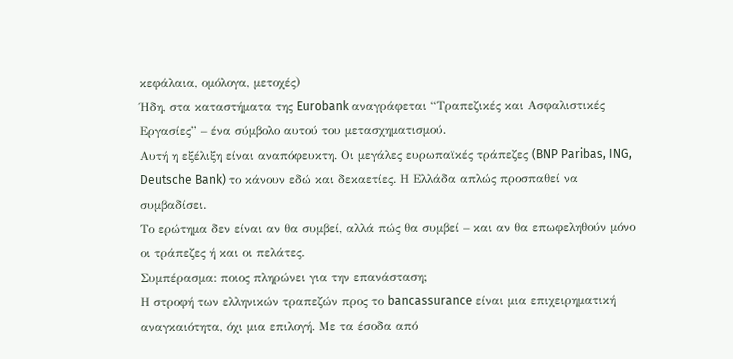κεφάλαια, ομόλογα, μετοχές)
Ήδη, στα καταστήματα της Eurobank αναγράφεται “Τραπεζικές και Ασφαλιστικές Εργασίες” – ένα σύμβολο αυτού του μετασχηματισμού.
Αυτή η εξέλιξη είναι αναπόφευκτη. Οι μεγάλες ευρωπαϊκές τράπεζες (BNP Paribas, ING, Deutsche Bank) το κάνουν εδώ και δεκαετίες. Η Ελλάδα απλώς προσπαθεί να συμβαδίσει.
Το ερώτημα δεν είναι αν θα συμβεί, αλλά πώς θα συμβεί – και αν θα επωφεληθούν μόνο οι τράπεζες ή και οι πελάτες.
Συμπέρασμα: ποιος πληρώνει για την επανάσταση;
Η στροφή των ελληνικών τραπεζών προς το bancassurance είναι μια επιχειρηματική αναγκαιότητα, όχι μια επιλογή. Με τα έσοδα από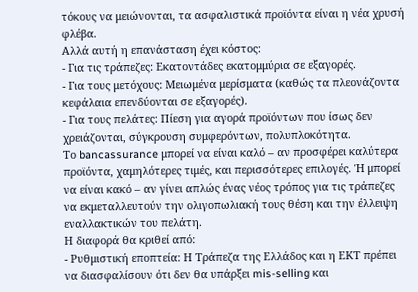τόκους να μειώνονται, τα ασφαλιστικά προϊόντα είναι η νέα χρυσή φλέβα.
Αλλά αυτή η επανάσταση έχει κόστος:
- Για τις τράπεζες: Εκατοντάδες εκατομμύρια σε εξαγορές.
- Για τους μετόχους: Μειωμένα μερίσματα (καθώς τα πλεονάζοντα κεφάλαια επενδύονται σε εξαγορές).
- Για τους πελάτες: Πίεση για αγορά προϊόντων που ίσως δεν χρειάζονται, σύγκρουση συμφερόντων, πολυπλοκότητα.
Το bancassurance μπορεί να είναι καλό – αν προσφέρει καλύτερα προϊόντα, χαμηλότερες τιμές, και περισσότερες επιλογές. Ή μπορεί να είναι κακό – αν γίνει απλώς ένας νέος τρόπος για τις τράπεζες να εκμεταλλευτούν την ολιγοπωλιακή τους θέση και την έλλειψη εναλλακτικών του πελάτη.
Η διαφορά θα κριθεί από:
- Ρυθμιστική εποπτεία: Η Τράπεζα της Ελλάδος και η ΕΚΤ πρέπει να διασφαλίσουν ότι δεν θα υπάρξει mis-selling και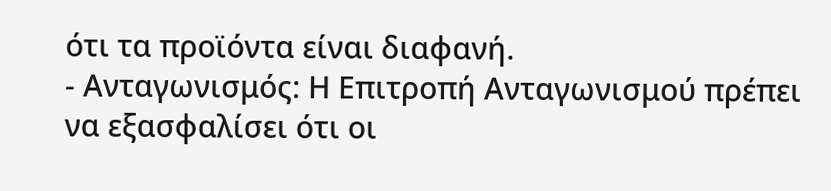ότι τα προϊόντα είναι διαφανή.
- Ανταγωνισμός: Η Επιτροπή Ανταγωνισμού πρέπει να εξασφαλίσει ότι οι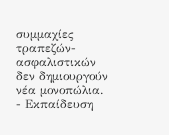συμμαχίες τραπεζών-ασφαλιστικών δεν δημιουργούν νέα μονοπώλια.
- Εκπαίδευση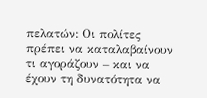πελατών: Οι πολίτες πρέπει να καταλαβαίνουν τι αγοράζουν – και να έχουν τη δυνατότητα να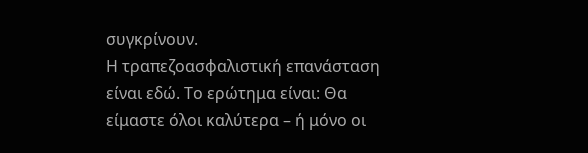συγκρίνουν.
Η τραπεζοασφαλιστική επανάσταση είναι εδώ. Το ερώτημα είναι: Θα είμαστε όλοι καλύτερα – ή μόνο οι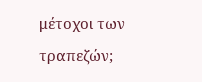μέτοχοι των τραπεζών;